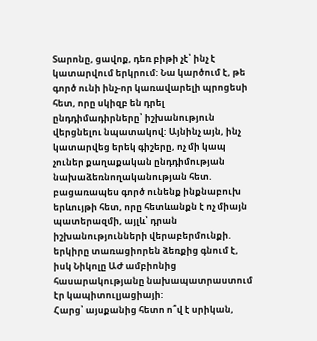Տարոնը, ցավոք, դեռ բիթի չէ՝ ինչ է կատարվում երկրում: Նա կարծում է, թե գործ ունի ինչ-որ կառավարելի պրոցեսի հետ, որը սկիզբ են դրել ընդդիմադիրները՝ իշխանություն վերցնելու նպատակով: Այնինչ այն, ինչ կատարվեց երեկ գիշերը, ոչ մի կապ չուներ քաղաքական ընդդիմության նախաձեռնողականության հետ. բացառապես գործ ունենք ինքնաբուխ երևույթի հետ, որը հետևանքն է ոչ միայն պատերազմի, այլև՝ դրան իշխանությունների վերաբերմունքի. երկիրը տառացիորեն ձեռքից գնում է, իսկ Նիկոլը ԱԺ ամբիոնից հասարակությանը նախապատրաստում էր կապիտուլյացիայի:
Հարց՝ այսքանից հետո ո՞վ է սրիկան,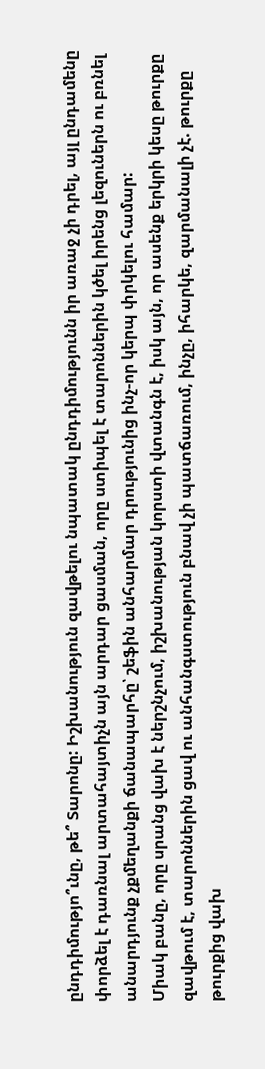ընդդիմությո՞ւնը, թե՞ Տարոնը: Իշխանություն զավթելու նպատակ ընդդիմությունն իր առաջ չի դրել, այլ ընդամենը փորձել է դառնալ արտահայտիչն այն արդար ցասման, որը ստիպել է տարոններին կծել իրենց լեզուներն ու բռնել անարդյունք չքմեղանքի ճանապարհը՝ շեֆին անհարմար դրությունից ինչ-որ կերպ փրկելու համար:
Միակ բանը, որը սրանց վախ է ներշնչում, իշխանության կորստի վտանգն է, իսկ այն, որ ասենք երկրի կեսը թուրքը զավթում է, տարոններին ցավ ու անհանգստություն բնավ չի պատճառում, ինչը, իհարկե, զարմանալի չէ. թուրքը թուրքից վախ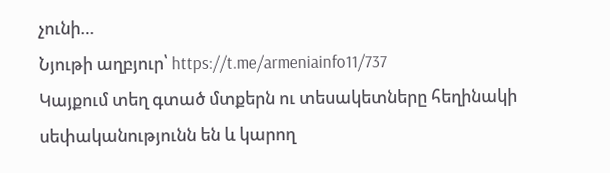չունի…
Նյութի աղբյուր՝ https://t.me/armeniainfo11/737
Կայքում տեղ գտած մտքերն ու տեսակետները հեղինակի սեփականությունն են և կարող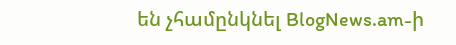են չհամընկնել BlogNews.am-ի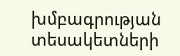խմբագրության տեսակետների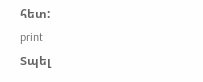հետ:
print
Տպել